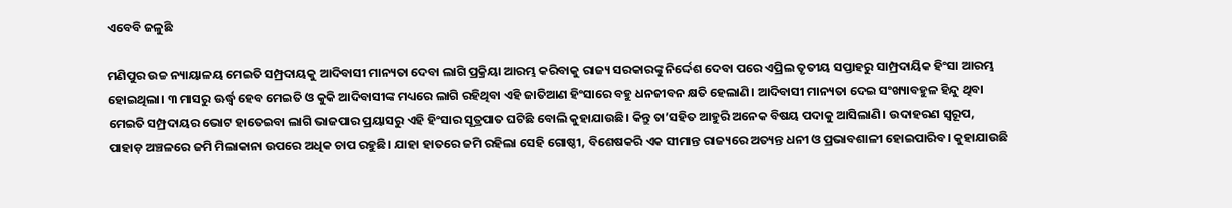ଏବେବି ଜଳୁଛି

ମଣିପୁର ଉଚ୍ଚ ନ୍ୟାୟାଳୟ ମେଇତି ସମ୍ପ୍ରଦାୟକୁ ଆଦିବାସୀ ମାନ୍ୟତା ଦେବା ଲାଗି ପ୍ରକ୍ରିୟା ଆରମ୍ଭ କରିବାକୁ ରାଜ୍ୟ ସରକାରଙ୍କୁ ନିର୍ଦ୍ଦେଶ ଦେବା ପରେ ଏପ୍ରିଲ ତୃତୀୟ ସପ୍ତାହରୁ ସାମ୍ପ୍ରଦାୟିକ ହିଂସା ଆରମ୍ଭ ହୋଇଥିଲା। ୩ ମାସରୁ ଊର୍ଦ୍ଧ୍ୱ ହେବ ମେଇତି ଓ କୁକି ଆଦିବାସୀଙ୍କ ମଧ୍ୟରେ ଲାଗି ରହିଥିବା ଏହି ଜାତିଆଣ ହିଂସାରେ ବହୁ ଧନଜୀବନ କ୍ଷତି ହେଲାଣି। ଆଦିବାସୀ ମାନ୍ୟତା ଦେଇ ସଂଖ୍ୟାବହୁଳ ହିନ୍ଦୁ ଥିବା ମେଇତି ସମ୍ପ୍ରଦାୟର ଭୋଟ ହାତେଇବା ଲାଗି ଭାଜପାର ପ୍ରୟାସରୁ ଏହି ହିଂସାର ସୂତ୍ରପାତ ଘଟିଛି ବୋଲି କୁହାଯାଉଛି। କିନ୍ତୁ ତା’ସହିତ ଆହୁରି ଅନେକ ବିଷୟ ପଦାକୁ ଆସିଲାଣି। ଉଦାହରଣ ସ୍ବରୂପ, ପାହାଡ଼ ଅଞ୍ଚଳରେ ଜମି ମିଲାକାନା ଉପରେ ଅଧିକ ଚାପ ରହୁଛି। ଯାହା ହାତରେ ଜମି ରହିଲା ସେହି ଗୋଷ୍ଠୀ, ବିଶେଷକରି ଏକ ସୀମାନ୍ତ ରାଜ୍ୟରେ ଅତ୍ୟନ୍ତ ଧନୀ ଓ ପ୍ରଭାବଶାଳୀ ହୋଇପାରିବ। କୁହାଯାଉଛି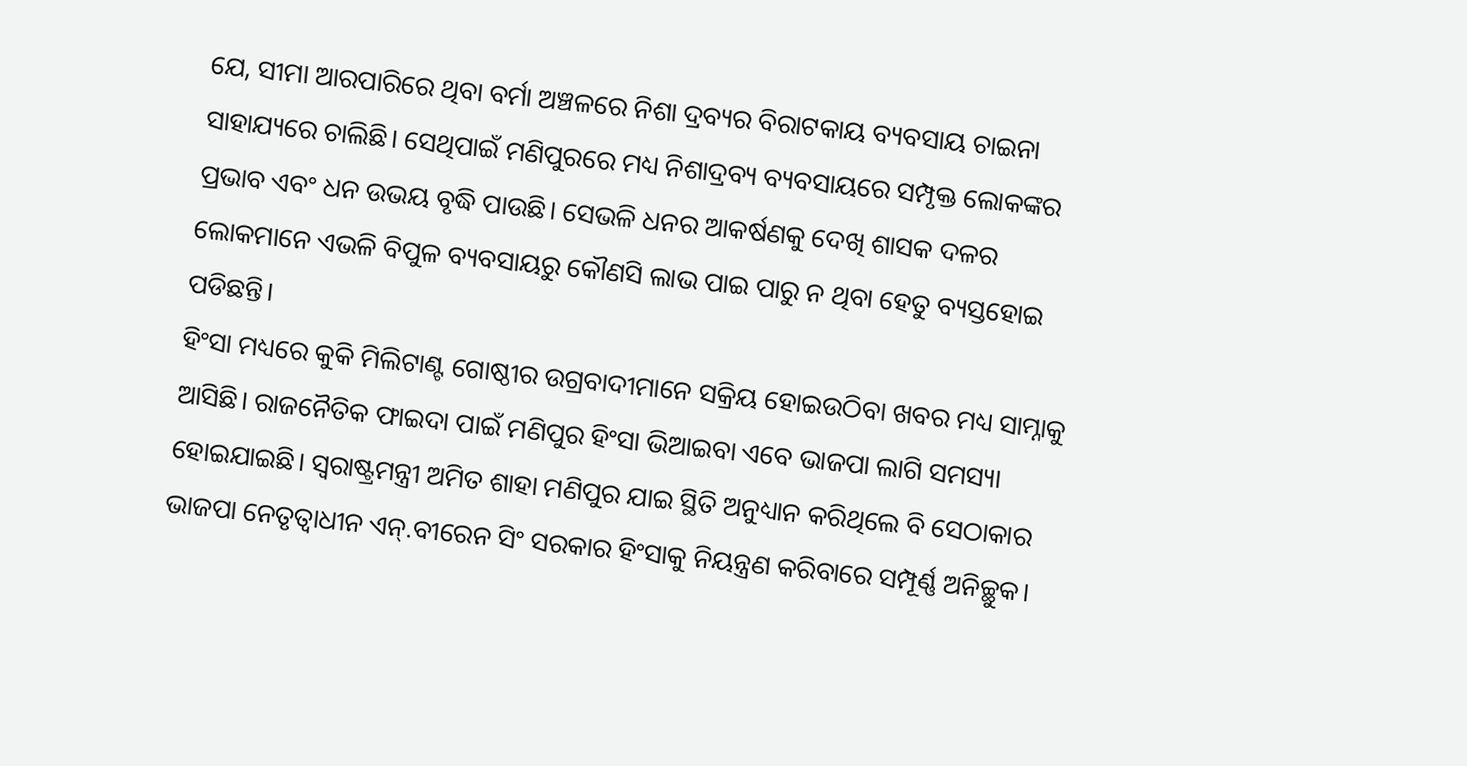ଯେ, ସୀମା ଆରପାରିରେ ଥିବା ବର୍ମା ଅଞ୍ଚଳରେ ନିଶା ଦ୍ରବ୍ୟର ବିରାଟକାୟ ବ୍ୟବସାୟ ଚାଇନା ସାହାଯ୍ୟରେ ଚାଲିଛି। ସେଥିପାଇଁ ମଣିପୁରରେ ମଧ୍ୟ ନିଶାଦ୍ରବ୍ୟ ବ୍ୟବସାୟରେ ସମ୍ପୃକ୍ତ ଲୋକଙ୍କର ପ୍ରଭାବ ଏବଂ ଧନ ଉଭୟ ବୃଦ୍ଧି ପାଉଛି। ସେଭଳି ଧନର ଆକର୍ଷଣକୁ ଦେଖି ଶାସକ ଦଳର ଲୋକମାନେ ଏଭଳି ବିପୁଳ ବ୍ୟବସାୟରୁ କୌଣସି ଲାଭ ପାଇ ପାରୁ ନ ଥିବା ହେତୁ ବ୍ୟସ୍ତହୋଇ ପଡିଛନ୍ତି।
ହିଂସା ମଧ୍ୟରେ କୁକି ମିଲିଟାଣ୍ଟ ଗୋଷ୍ଠୀର ଉଗ୍ରବାଦୀମାନେ ସକ୍ରିୟ ହୋଇଉଠିବା ଖବର ମଧ୍ୟ ସାମ୍ନାକୁ ଆସିଛି। ରାଜନୈତିକ ଫାଇଦା ପାଇଁ ମଣିପୁର ହିଂସା ଭିଆଇବା ଏବେ ଭାଜପା ଲାଗି ସମସ୍ୟା ହୋଇଯାଇଛି। ସ୍ବରାଷ୍ଟ୍ରମନ୍ତ୍ରୀ ଅମିତ ଶାହା ମଣିପୁର ଯାଇ ସ୍ଥିତି ଅନୁଧ୍ୟାନ କରିଥିଲେ ବି ସେଠାକାର ଭାଜପା ନେତୃତ୍ୱାଧୀନ ଏନ୍‌.ବୀରେନ ସିଂ ସରକାର ହିଂସାକୁ ନିୟନ୍ତ୍ରଣ କରିବାରେ ସମ୍ପୂର୍ଣ୍ଣ ଅନିଚ୍ଛୁକ।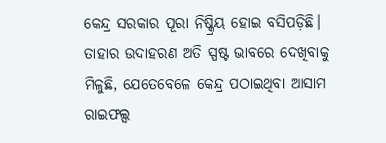କେନ୍ଦ୍ର ସରକାର ପୂରା ନିଷ୍କ୍ରିୟ ହୋଇ ବସିପଡ଼ିଛି। ତାହାର ଉଦାହରଣ ଅତି ସ୍ପଷ୍ଟ ଭାବରେ ଦେଖିବାକୁ ମିଳୁଛି, ଯେତେବେଳେ କେନ୍ଦ୍ର ପଠାଇଥିବା ଆସାମ ରାଇଫଲ୍ସ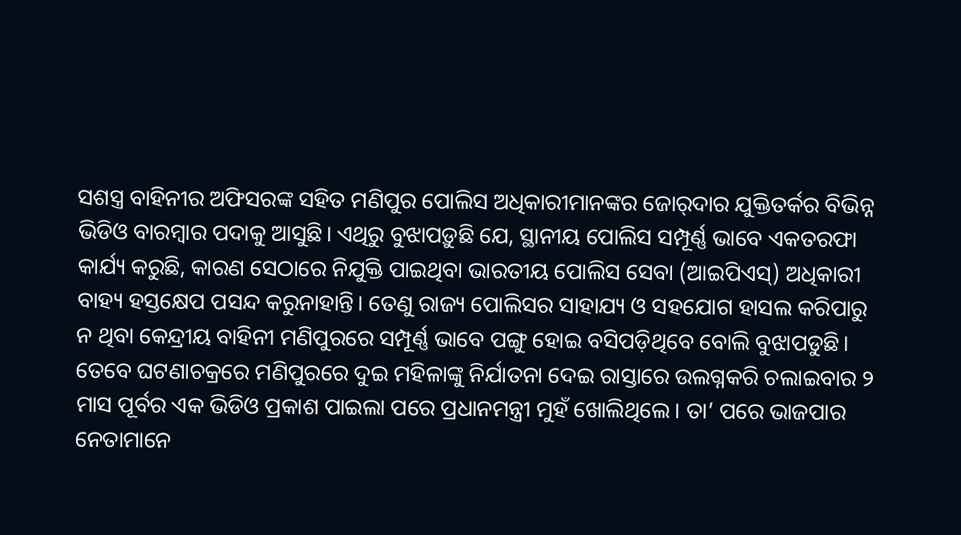ସଶସ୍ତ୍ର ବାହିନୀର ଅଫିସରଙ୍କ ସହିତ ମଣିପୁର ପୋଲିସ ଅଧିକାରୀମାନଙ୍କର ଜୋର୍‌ଦାର ଯୁକ୍ତିତର୍କର ବିଭିନ୍ନ ଭିଡିଓ ବାରମ୍ବାର ପଦାକୁ ଆସୁଛି। ଏଥିରୁ ବୁଝାପଡ଼ୁଛି ଯେ, ସ୍ଥାନୀୟ ପୋଲିସ ସମ୍ପୂର୍ଣ୍ଣ ଭାବେ ଏକତରଫା କାର୍ଯ୍ୟ କରୁଛି, କାରଣ ସେଠାରେ ନିଯୁକ୍ତି ପାଇଥିବା ଭାରତୀୟ ପୋଲିସ ସେବା (ଆଇପିଏସ୍‌) ଅଧିକାରୀ ବାହ୍ୟ ହସ୍ତକ୍ଷେପ ପସନ୍ଦ କରୁନାହାନ୍ତି। ତେଣୁ ରାଜ୍ୟ ପୋଲିସର ସାହାଯ୍ୟ ଓ ସହଯୋଗ ହାସଲ କରିପାରୁ ନ ଥିବା କେନ୍ଦ୍ରୀୟ ବାହିନୀ ମଣିପୁରରେ ସମ୍ପୂର୍ଣ୍ଣ ଭାବେ ପଙ୍ଗୁ ହୋଇ ବସିପଡ଼ିଥିବେ ବୋଲି ବୁଝାପଡୁଛି।
ତେବେ ଘଟଣାଚକ୍ରରେ ମଣିପୁରରେ ଦୁଇ ମହିଳାଙ୍କୁ ନିର୍ଯାତନା ଦେଇ ରାସ୍ତାରେ ଉଲଗ୍ନକରି ଚଲାଇବାର ୨ ମାସ ପୂର୍ବର ଏକ ଭିଡିଓ ପ୍ରକାଶ ପାଇଲା ପରେ ପ୍ରଧାନମନ୍ତ୍ରୀ ମୁହଁ ଖୋଲିଥିଲେ। ତା’ ପରେ ଭାଜପାର ନେତାମାନେ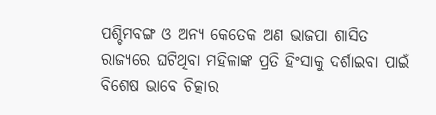ପଶ୍ଚିମବଙ୍ଗ ଓ ଅନ୍ୟ କେତେକ ଅଣ ଭାଜପା ଶାସିତ ରାଜ୍ୟରେ ଘଟିଥିବା ମହିଳାଙ୍କ ପ୍ରତି ହିଂସାକୁ ଦର୍ଶାଇବା ପାଇଁ ବିଶେଷ ଭାବେ ଚିତ୍କାର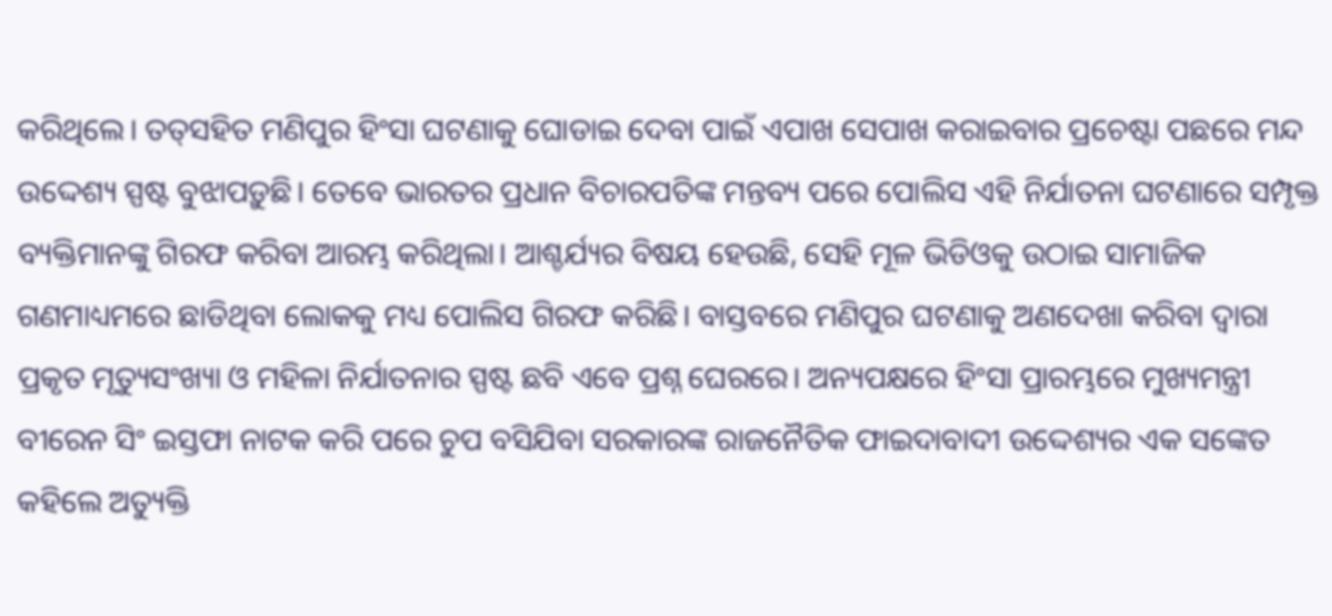କରିଥିଲେ। ତତ୍‌ସହିତ ମଣିପୁର ହିଂସା ଘଟଣାକୁ ଘୋଡାଇ ଦେବା ପାଇଁ ଏପାଖ ସେପାଖ କରାଇବାର ପ୍ରଚେଷ୍ଟା ପଛରେ ମନ୍ଦ ଉଦ୍ଦେଶ୍ୟ ସ୍ପଷ୍ଟ ବୁଝାପଡ଼ୁଛି। ତେବେ ଭାରତର ପ୍ରଧାନ ବିଚାରପତିଙ୍କ ମନ୍ତବ୍ୟ ପରେ ପୋଲିସ ଏହି ନିର୍ଯାତନା ଘଟଣାରେ ସମ୍ପୃକ୍ତ ବ୍ୟକ୍ତିମାନଙ୍କୁ ଗିରଫ କରିବା ଆରମ୍ଭ କରିଥିଲା। ଆଶ୍ଚର୍ଯ୍ୟର ବିଷୟ ହେଉଛି, ସେହି ମୂଳ ଭିଡିଓକୁ ଉଠାଇ ସାମାଜିକ ଗଣମାଧ୍ୟମରେ ଛାଡିଥିବା ଲୋକକୁ ମଧ୍ୟ ପୋଲିସ ଗିରଫ କରିଛି। ବାସ୍ତବରେ ମଣିପୁର ଘଟଣାକୁ ଅଣଦେଖା କରିବା ଦ୍ୱାରା ପ୍ରକୃତ ମୃତ୍ୟୁସଂଖ୍ୟା ଓ ମହିଳା ନିର୍ଯାତନାର ସ୍ପଷ୍ଟ ଛବି ଏବେ ପ୍ରଶ୍ନ ଘେରରେ। ଅନ୍ୟପକ୍ଷରେ ହିଂସା ପ୍ରାରମ୍ଭରେ ମୁଖ୍ୟମନ୍ତ୍ରୀ ବୀରେନ ସିଂ ଇସ୍ତଫା ନାଟକ କରି ପରେ ଚୁପ ବସିଯିବା ସରକାରଙ୍କ ରାଜନୈତିକ ଫାଇଦାବାଦୀ ଉଦ୍ଦେଶ୍ୟର ଏକ ସଙ୍କେତ କହିଲେ ଅତ୍ୟୁକ୍ତି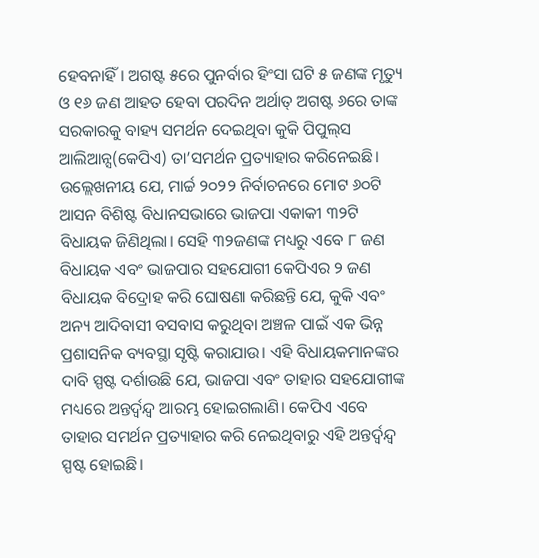ହେବନାହିଁ। ଅଗଷ୍ଟ ୫ରେ ପୁନର୍ବାର ହିଂସା ଘଟି ୫ ଜଣଙ୍କ ମୃତ୍ୟୁ ଓ ୧୬ ଜଣ ଆହତ ହେବା ପରଦିନ ଅର୍ଥାତ୍‌ ଅଗଷ୍ଟ ୬ରେ ତାଙ୍କ ସରକାରକୁ ବାହ୍ୟ ସମର୍ଥନ ଦେଇଥିବା କୁକି ପିପୁଲ୍‌ସ ଆଲିଆନ୍ସ(କେପିଏ) ତା’ସମର୍ଥନ ପ୍ରତ୍ୟାହାର କରିନେଇଛି। ଉଲ୍ଲେଖନୀୟ ଯେ, ମାର୍ଚ୍ଚ ୨୦୨୨ ନିର୍ବାଚନରେ ମୋଟ ୬୦ଟି ଆସନ ବିଶିଷ୍ଟ ବିଧାନସଭାରେ ଭାଜପା ଏକାକୀ ୩୨ଟି ବିଧାୟକ ଜିଣିଥିଲା। ସେହି ୩୨ଜଣଙ୍କ ମଧ୍ୟରୁ ଏବେ ୮ ଜଣ ବିଧାୟକ ଏବଂ ଭାଜପାର ସହଯୋଗୀ କେପିଏର ୨ ଜଣ ବିଧାୟକ ବିଦ୍ରୋହ କରି ଘୋଷଣା କରିଛନ୍ତି ଯେ, କୁକି ଏବଂ ଅନ୍ୟ ଆଦିବାସୀ ବସବାସ କରୁଥିବା ଅଞ୍ଚଳ ପାଇଁ ଏକ ଭିନ୍ନ ପ୍ରଶାସନିକ ବ୍ୟବସ୍ଥା ସୃଷ୍ଟି କରାଯାଉ। ଏହି ବିଧାୟକମାନଙ୍କର ଦାବି ସ୍ପଷ୍ଟ ଦର୍ଶାଉଛି ଯେ, ଭାଜପା ଏବଂ ତାହାର ସହଯୋଗୀଙ୍କ ମଧ୍ୟରେ ଅନ୍ତର୍ଦ୍ୱନ୍ଦ୍ୱ ଆରମ୍ଭ ହୋଇଗଲାଣି। କେପିଏ ଏବେ ତାହାର ସମର୍ଥନ ପ୍ରତ୍ୟାହାର କରି ନେଇଥିବାରୁ ଏହି ଅନ୍ତର୍ଦ୍ୱନ୍ଦ୍ୱ ସ୍ପଷ୍ଟ ହୋଇଛି।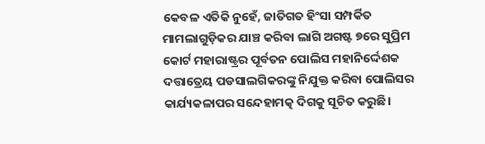କେବଳ ଏତିକି ନୁହେଁ, ଜାତିଗତ ହିଂସା ସମ୍ପର୍କିତ ମାମଲାଗୁଡ଼ିକର ଯାଞ୍ଚ କରିବା ଲାଗି ଅଗଷ୍ଟ ୭ରେ ସୁପ୍ରିମ କୋର୍ଟ ମହାରାଷ୍ଟ୍ରର ପୂର୍ବତନ ପୋଲିସ ମହାନିର୍ଦ୍ଦେଶକ ଦତ୍ତାତ୍ରେୟ ପଡସାଲଗିକରଙ୍କୁ ନିଯୁକ୍ତ କରିବା ପୋଲିସର କାର୍ଯ୍ୟକଳାପର ସନ୍ଦେହାମତ୍କ ଦିଗକୁ ସୂଚିତ କରୁଛି।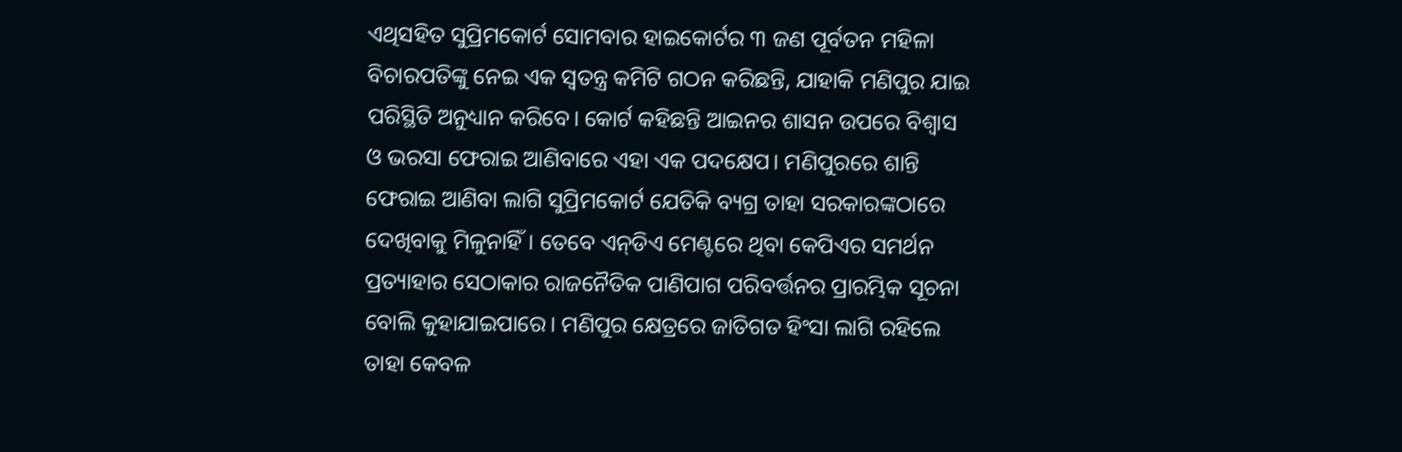ଏଥିସହିତ ସୁପ୍ରିମକୋର୍ଟ ସୋମବାର ହାଇକୋର୍ଟର ୩ ଜଣ ପୂର୍ବତନ ମହିଳା ବିଚାରପତିଙ୍କୁ ନେଇ ଏକ ସ୍ବତନ୍ତ୍ର କମିଟି ଗଠନ କରିଛନ୍ତି, ଯାହାକି ମଣିପୁର ଯାଇ ପରିସ୍ଥିତି ଅନୁଧ୍ୟାନ କରିବେ। କୋର୍ଟ କହିଛନ୍ତି ଆଇନର ଶାସନ ଉପରେ ବିଶ୍ୱାସ ଓ ଭରସା ଫେରାଇ ଆଣିବାରେ ଏହା ଏକ ପଦକ୍ଷେପ। ମଣିପୁରରେ ଶାନ୍ତି ଫେରାଇ ଆଣିବା ଲାଗି ସୁପ୍ରିମକୋର୍ଟ ଯେତିକି ବ୍ୟଗ୍ର ତାହା ସରକାରଙ୍କଠାରେ ଦେଖିବାକୁ ମିଳୁନାହିଁ। ତେବେ ଏନ୍‌ଡିଏ ମେଣ୍ଟରେ ଥିବା କେପିଏର ସମର୍ଥନ ପ୍ରତ୍ୟାହାର ସେଠାକାର ରାଜନୈତିକ ପାଣିପାଗ ପରିବର୍ତ୍ତନର ପ୍ରାରମ୍ଭିକ ସୂଚନା ବୋଲି କୁହାଯାଇପାରେ। ମଣିପୁର କ୍ଷେତ୍ରରେ ଜାତିଗତ ହିଂସା ଲାଗି ରହିଲେ ତାହା କେବଳ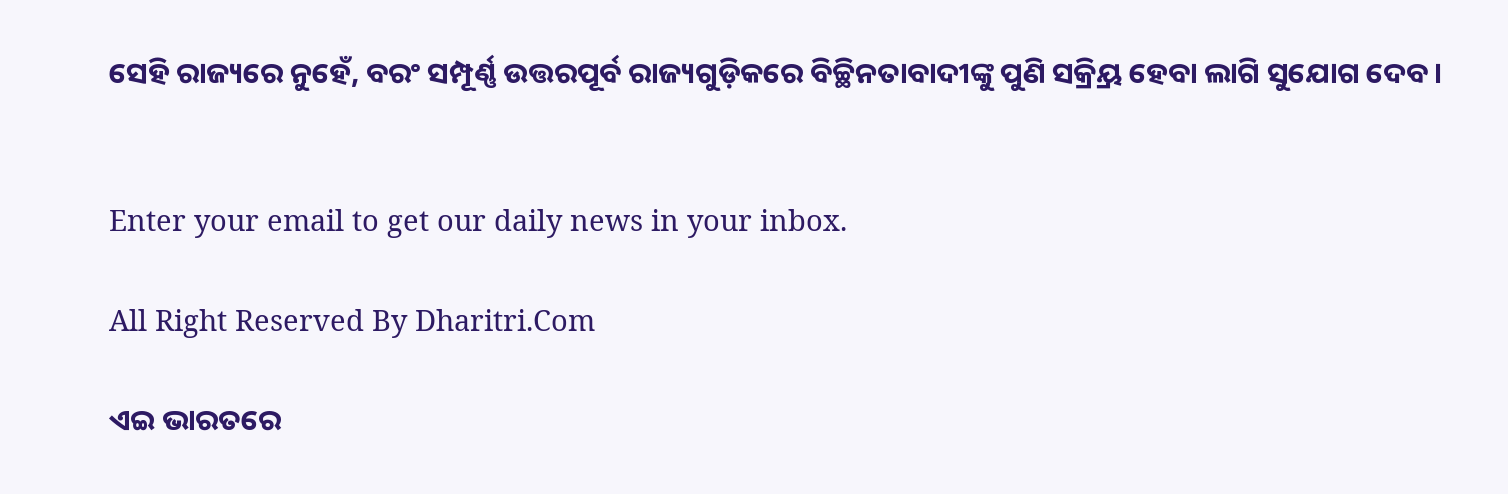ସେହି ରାଜ୍ୟରେ ନୁହେଁ, ବରଂ ସମ୍ପୂର୍ଣ୍ଣ ଉତ୍ତରପୂର୍ବ ରାଜ୍ୟଗୁଡ଼ିକରେ ବିଚ୍ଛିନତାବାଦୀଙ୍କୁ ପୁଣି ସକ୍ର୍ରିୟ ହେବା ଲାଗି ସୁଯୋଗ ଦେବ।


Enter your email to get our daily news in your inbox.

All Right Reserved By Dharitri.Com

ଏଇ ଭାରତରେ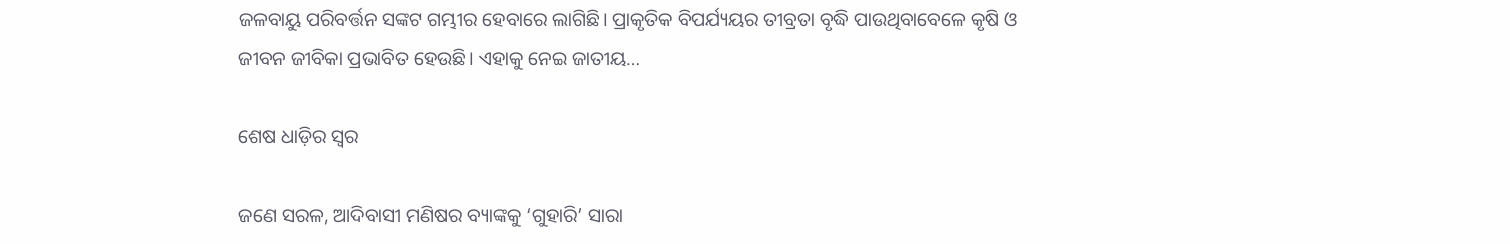ଜଳବାୟୁ ପରିବର୍ତ୍ତନ ସଙ୍କଟ ଗମ୍ଭୀର ହେବାରେ ଲାଗିଛି। ପ୍ରାକୃତିକ ବିପର୍ଯ୍ୟୟର ତୀବ୍ରତା ବୃଦ୍ଧି ପାଉଥିବାବେଳେ କୃଷି ଓ ଜୀବନ ଜୀବିକା ପ୍ରଭାବିତ ହେଉଛି। ଏହାକୁ ନେଇ ଜାତୀୟ…

ଶେଷ ଧାଡ଼ିର ସ୍ବର

ଜଣେ ସରଳ, ଆଦିବାସୀ ମଣିଷର ବ୍ୟାଙ୍କକୁ ‘ଗୁହାରି’ ସାରା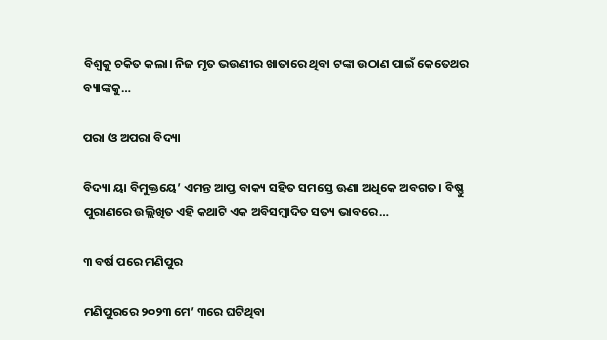ବିଶ୍ୱକୁ ଚକିତ କଲା। ନିଜ ମୃତ ଭଉଣୀର ଖାତାରେ ଥିବା ଟଙ୍କା ଉଠାଣ ପାଇଁ କେତେଥର ବ୍ୟାଙ୍କକୁ…

ପରା ଓ ଅପରା ବିଦ୍ୟା

ବିଦ୍ୟା ୟା ବିମୁକ୍ତୟେ’ ଏମନ୍ତ ଆପ୍ତ ବାକ୍ୟ ସହିତ ସମସ୍ତେ ଊଣା ଅଧିକେ ଅବଗତ। ବିଷ୍ଣୁ ପୁରାଣରେ ଉଲ୍ଲିଖିତ ଏହି କଥାଟି ଏକ ଅବିସମ୍ବାଦିତ ସତ୍ୟ ଭାବରେ…

୩ ବର୍ଷ ପରେ ମଣିପୁର

ମଣିପୁରରେ ୨୦୨୩ ମେ’ ୩ରେ ଘଟିଥିବା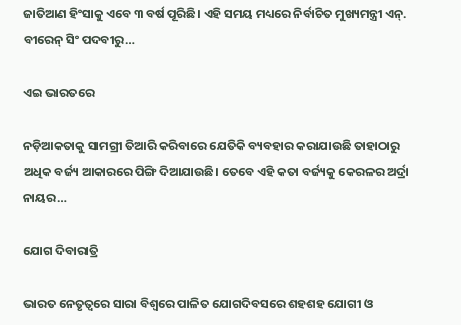ଜାତିଆଣ ହିଂସାକୁ ଏବେ ୩ ବର୍ଷ ପୂରିଛି। ଏହି ସମୟ ମଧ୍ୟରେ ନିର୍ବାଚିତ ମୁଖ୍ୟମନ୍ତ୍ରୀ ଏନ୍‌. ବୀରେନ୍‌ ସିଂ ପଦବୀରୁ…

ଏଇ ଭାରତରେ

ନଡ଼ିଆକତାକୁ ସାମଗ୍ରୀ ତିଆରି କରିବାରେ ଯେତିକି ବ୍ୟବହାର କରାଯାଉଛି ତାହାଠାରୁ ଅଧିକ ବର୍ଜ୍ୟ ଆକାରରେ ପିଙ୍ଗି ଦିଆଯାଉଛି। ତେବେ ଏହି କତା ବର୍ଜ୍ୟକୁ କେରଳର ଅର୍ଦ୍ରା ନାୟର…

ଯୋଗ ଦିବାରାତ୍ରି

ଭାରତ ନେତୃତ୍ୱରେ ସାରା ବିଶ୍ୱରେ ପାଳିତ ଯୋଗଦିବସରେ ଶହଶହ ଯୋଗୀ ଓ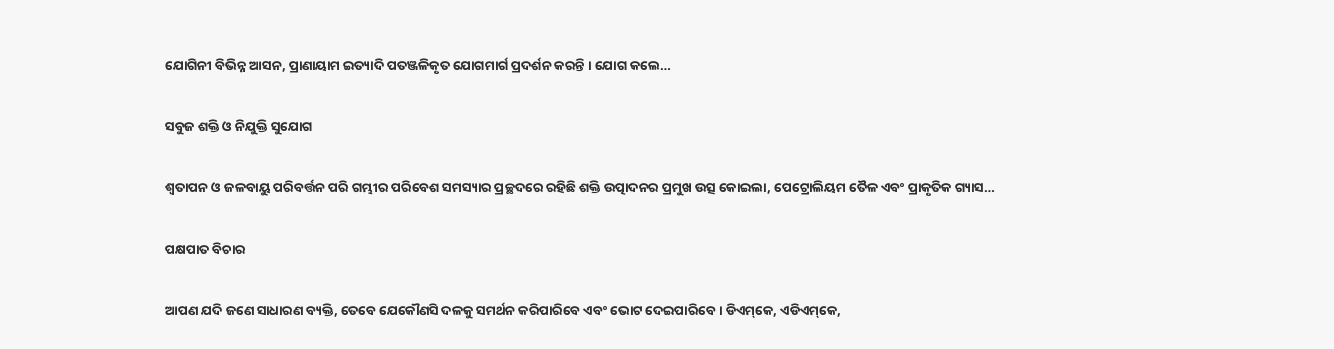ଯୋଗିନୀ ବିଭିନ୍ନ ଆସନ, ପ୍ରାଣାୟାମ ଇତ୍ୟାଦି ପତଞ୍ଜଳିକୃତ ଯୋଗମାର୍ଗ ପ୍ରଦର୍ଶନ କରନ୍ତି । ଯୋଗ କଲେ…

ସବୁଜ ଶକ୍ତି ଓ ନିଯୁକ୍ତି ସୁଯୋଗ

ଶ୍ୱତାପନ ଓ ଜଳବାୟୁ ପରିବର୍ତ୍ତନ ପରି ଗମ୍ଭୀର ପରିବେଶ ସମସ୍ୟାର ପ୍ରଚ୍ଛଦରେ ରହିଛି ଶକ୍ତି ଉତ୍ପାଦନର ପ୍ରମୁଖ ଉତ୍ସ କୋଇଲା, ପେଟ୍ରୋଲିୟମ ତୈଳ ଏବଂ ପ୍ରାକୃତିକ ଗ୍ୟାସ…

ପକ୍ଷପାତ ବିଚାର

ଆପଣ ଯଦି ଜଣେ ସାଧାରଣ ବ୍ୟକ୍ତି, ତେବେ ଯେକୌଣସି ଦଳକୁ ସମର୍ଥନ କରିପାରିବେ ଏବଂ ଭୋଟ ଦେଇପାରିବେ। ଡିଏମ୍‌କେ, ଏଡିଏମ୍‌କେ,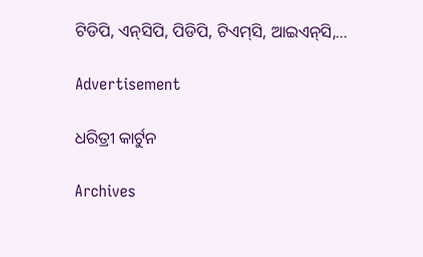ଟିଡିପି, ଏନ୍‌ସିପି, ପିଡିପି, ଟିଏମ୍‌ସି, ଆଇଏନ୍‌ସି,…

Advertisement

ଧରିତ୍ରୀ କାର୍ଟୁନ

Archives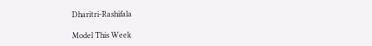Dharitri-Rashifala

Model This Week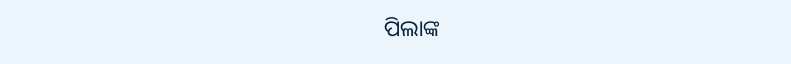ପିଲାଙ୍କ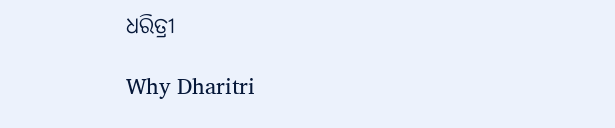ଧରିତ୍ରୀ

Why Dharitri